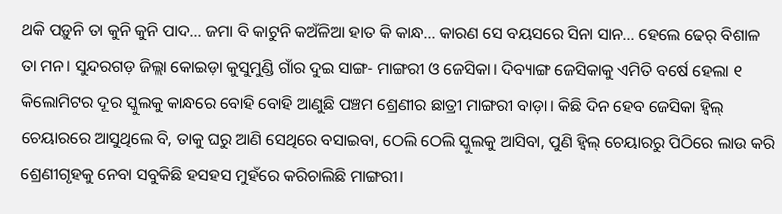ଥକି ପଡ଼ୁନି ତା କୁନି କୁନି ପାଦ... ଜମା ବି କାଟୁନି କଅଁଳିଆ ହାତ କି କାନ୍ଧ... କାରଣ ସେ ବୟସରେ ସିନା ସାନ... ହେଲେ ଢେର୍ ବିଶାଳ ତା ମନ। ସୁନ୍ଦରଗଡ଼ ଜିଲ୍ଲା କୋଇଡ଼ା କୁସୁମୁଣ୍ଡି ଗାଁର ଦୁଇ ସାଙ୍ଗ- ମାଙ୍ଗରୀ ଓ ଜେସିକା। ଦିବ୍ୟାଙ୍ଗ ଜେସିକାକୁ ଏମିତି ବର୍ଷେ ହେଲା ୧ କିଲୋମିଟର ଦୂର ସ୍କୁଲକୁ କାନ୍ଧରେ ବୋହି ବୋହି ଆଣୁଛି ପଞ୍ଚମ ଶ୍ରେଣୀର ଛାତ୍ରୀ ମାଙ୍ଗରୀ ବାଡ଼ା। କିଛି ଦିନ ହେବ ଜେସିକା ହ୍ବିଲ୍ ଚେୟାରରେ ଆସୁଥିଲେ ବି, ତାକୁ ଘରୁ ଆଣି ସେଥିରେ ବସାଇବା, ଠେଲି ଠେଲି ସ୍କୁଲକୁ ଆସିବା, ପୁଣି ହ୍ବିଲ୍ ଚେୟାରରୁ ପିଠିରେ ଲାଉ କରି ଶ୍ରେଣୀଗୃହକୁ ନେବା ସବୁକିଛି ହସହସ ମୁହଁରେ କରିଚାଲିଛି ମାଙ୍ଗରୀ।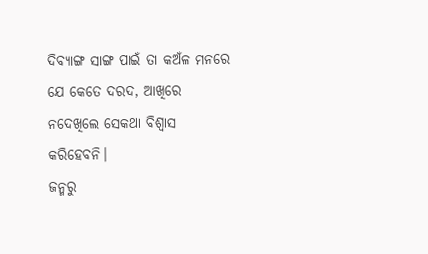ଦିବ୍ୟାଙ୍ଗ ସାଙ୍ଗ ପାଇଁ ତା କଅଁଳ ମନରେ ଯେ କେତେ ଦରଦ, ଆଖିରେ ନଦେଖିଲେ ସେକଥା ବିଶ୍ୱାସ କରିହେବନି।
ଜନ୍ମରୁ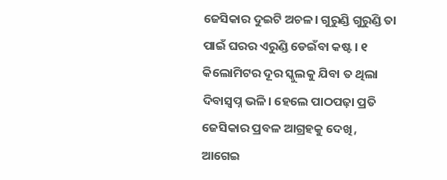ଜେସିକାର ଦୁଇଟି ଅଚଳ। ଗୁରୁଣ୍ଡି ଗୁରୁଣ୍ଡି ତା ପାଇଁ ଘରର ଏରୁଣ୍ଡି ଡେଇଁବା କଷ୍ଟ। ୧ କିଲୋମିଟର ଦୂର ସ୍କୁଲକୁ ଯିବା ତ ଥିଲା ଦିବାସ୍ୱପ୍ନ ଭଳି। ହେଲେ ପାଠପଢ଼ା ପ୍ରତି ଜେସିକାର ପ୍ରବଳ ଆଗ୍ରହକୁ ଦେଖି, ଆଗେଇ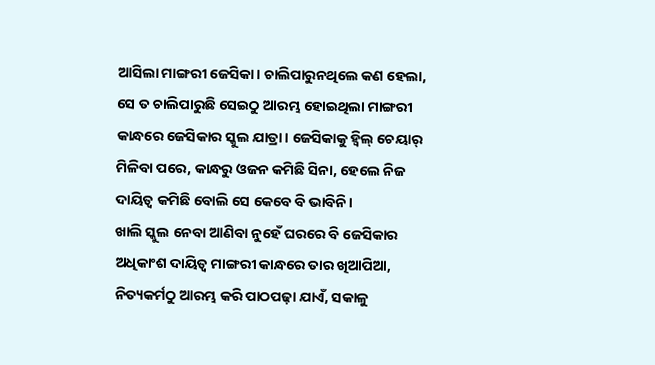ଆସିଲା ମାଙ୍ଗରୀ ଜେସିକା। ଚାଲିପାରୁନଥିଲେ କଣ ହେଲା, ସେ ତ ଚାଲିପାରୁଛି ସେଇଠୁ ଆରମ୍ଭ ହୋଇଥିଲା ମାଙ୍ଗରୀ କାନ୍ଧରେ ଜେସିକାର ସ୍କୁଲ ଯାତ୍ରା। ଜେସିକାକୁ ହ୍ବିଲ୍ ଚେୟାର୍ ମିଳିବା ପରେ, କାନ୍ଧରୁ ଓଜନ କମିଛି ସିନା, ହେଲେ ନିଜ ଦାୟିତ୍ୱ କମିଛି ବୋଲି ସେ କେବେ ବି ଭାବିନି।
ଖାଲି ସ୍କୁଲ ନେବା ଆଣିବା ନୁହେଁ ଘରରେ ବି ଜେସିକାର ଅଧିକାଂଶ ଦାୟିତ୍ୱ ମାଙ୍ଗରୀ କାନ୍ଧରେ ତାର ଖିଆପିଆ, ନିତ୍ୟକର୍ମଠୁ ଆରମ୍ଭ କରି ପାଠପଢ଼ା ଯାଏଁ, ସକାଳୁ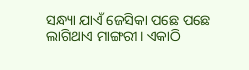ସନ୍ଧ୍ୟା ଯାଏଁ ଜେସିକା ପଛେ ପଛେ ଲାଗିଥାଏ ମାଙ୍ଗରୀ। ଏକାଠି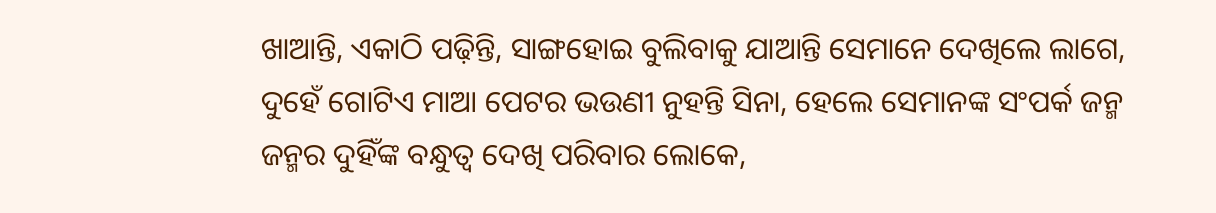ଖାଆନ୍ତି, ଏକାଠି ପଢ଼ିନ୍ତି, ସାଙ୍ଗହୋଇ ବୁଲିବାକୁ ଯାଆନ୍ତି ସେମାନେ ଦେଖିଲେ ଲାଗେ, ଦୁହେଁ ଗୋଟିଏ ମାଆ ପେଟର ଭଉଣୀ ନୁହନ୍ତି ସିନା, ହେଲେ ସେମାନଙ୍କ ସଂପର୍କ ଜନ୍ମ ଜନ୍ମର ଦୁହିଁଙ୍କ ବନ୍ଧୁତ୍ୱ ଦେଖି ପରିବାର ଲୋକେ,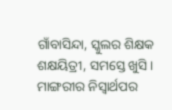ଗାଁବାସିନ୍ଦା, ସ୍କୁଲର ଶିକ୍ଷକ ଶକ୍ଷୟିତ୍ରୀ, ସମସ୍ତେ ଖୁସି। ମାଙ୍ଗରୀର ନିସ୍ବାର୍ଥପର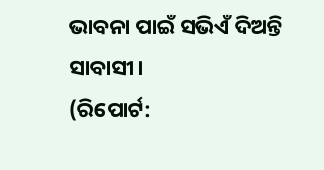ଭାବନା ପାଇଁ ସଭିଏଁ ଦିଅନ୍ତି ସାବାସୀ।
(ରିପୋର୍ଟ: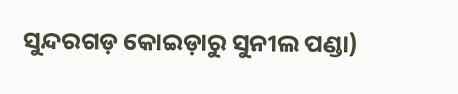ସୁନ୍ଦରଗଡ଼ କୋଇଡ଼ାରୁ ସୁନୀଲ ପଣ୍ଡା)